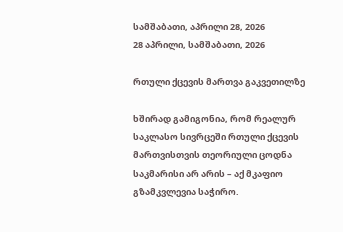სამშაბათი, აპრილი 28, 2026
28 აპრილი, სამშაბათი, 2026

რთული ქცევის მართვა გაკვეთილზე

ხშირად გამიგონია, რომ რეალურ საკლასო სივრცეში რთული ქცევის მართვისთვის თეორიული ცოდნა საკმარისი არ არის – აქ მკაფიო გზამკვლევია საჭირო.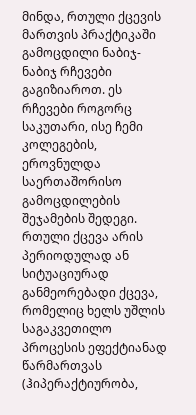მინდა, რთული ქცევის მართვის პრაქტიკაში გამოცდილი ნაბიჯ-ნაბიჯ რჩევები გაგიზიაროთ. ეს რჩევები როგორც საკუთარი, ისე ჩემი კოლეგების, ეროვნულდა საერთაშორისო გამოცდილების შეჯამების შედეგი.
რთული ქცევა არის პერიოდულად ან სიტუაციურად განმეორებადი ქცევა, რომელიც ხელს უშლის საგაკვეთილო პროცესის ეფექტიანად წარმართვას (ჰიპერაქტიურობა,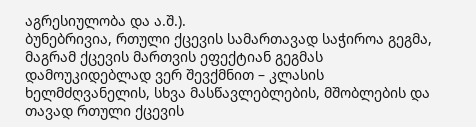აგრესიულობა და ა.შ.).
ბუნებრივია, რთული ქცევის სამართავად საჭიროა გეგმა, მაგრამ ქცევის მართვის ეფექტიან გეგმას დამოუკიდებლად ვერ შევქმნით – კლასის ხელმძღვანელის, სხვა მასწავლებლების, მშობლების და თავად რთული ქცევის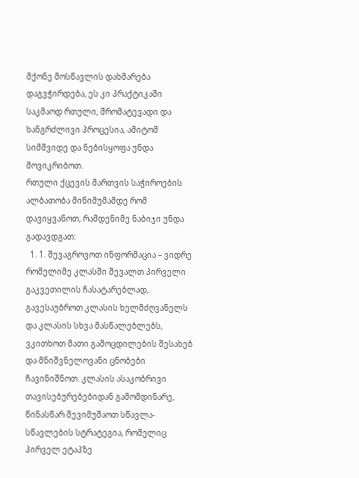მქონე მოსწავლის დახმარება დაგვჭირდება, ეს კი პრაქტიკაში საკმაოდ რთული, შრომატევადი და ხანგრძლივი პროცესია, ამიტომ სიმშვიდე და ნებისყოფა უნდა მოვიკრიბოთ.
რთული ქცევის მართვის საჭიროების ალბათობა მინიმუმამდე რომ დავიყვანოთ, რამდენიმე ნაბიჯი უნდა გადავდგათ:
  1. 1. შევაგროვოთ ინფორმაცია – ვიდრე რომელიმე კლასში შევალთ პირველი გაკვეთილის ჩასატარებლად, გავესაუბროთ კლასის ხელმძღვანელს და კლასის სხვა მასწალებლებს, ვკითხოთ მათი გამოცდილების შესახებ და მნიშვნელოვანი ცნობები ჩავინიშნოთ. კლასის ასაკობრივი თავისებურებებიდან გამომდინარე, წინასწარ შევიმუშაოთ სწავლა-სწავლების სტრატეგია, რომელიც პირველ ეტაპზე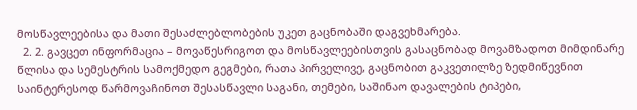მოსწავლეებისა და მათი შესაძლებლობების უკეთ გაცნობაში დაგვეხმარება.
  2. 2. გავცეთ ინფორმაცია – მოვაწესრიგოთ და მოსწავლეებისთვის გასაცნობად მოვამზადოთ მიმდინარე წლისა და სემესტრის სამოქმედო გეგმები, რათა პირველივე, გაცნობით გაკვეთილზე ზედმიწევნით საინტერესოდ წარმოვაჩინოთ შესასწავლი საგანი, თემები, საშინაო დავალების ტიპები,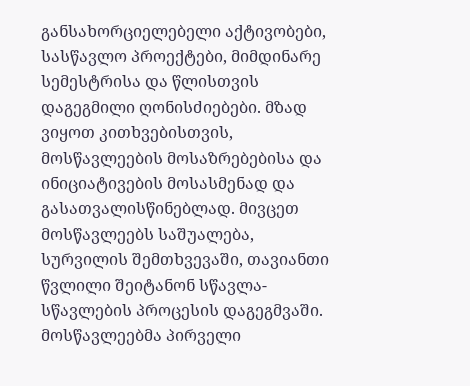განსახორციელებელი აქტივობები, სასწავლო პროექტები, მიმდინარე სემესტრისა და წლისთვის დაგეგმილი ღონისძიებები. მზად ვიყოთ კითხვებისთვის, მოსწავლეების მოსაზრებებისა და ინიციატივების მოსასმენად და გასათვალისწინებლად. მივცეთ მოსწავლეებს საშუალება, სურვილის შემთხვევაში, თავიანთი წვლილი შეიტანონ სწავლა-სწავლების პროცესის დაგეგმვაში. მოსწავლეებმა პირველი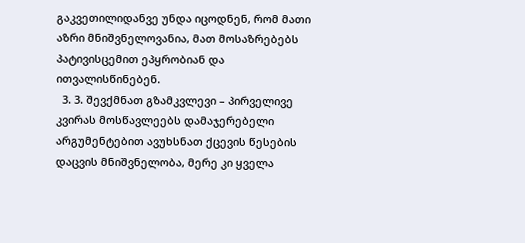გაკვეთილიდანვე უნდა იცოდნენ, რომ მათი აზრი მნიშვნელოვანია, მათ მოსაზრებებს პატივისცემით ეპყრობიან და ითვალისწინებენ.
  3. 3. შევქმნათ გზამკვლევი – პირველივე კვირას მოსწავლეებს დამაჯერებელი არგუმენტებით ავუხსნათ ქცევის წესების დაცვის მნიშვნელობა, მერე კი ყველა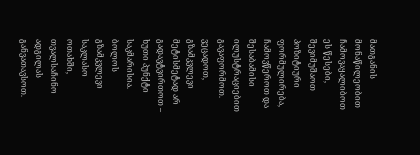მათგანის მონაწილეობით ჩამოვაყალიბოთ ეს წესები, შევიმუშაოთ პოზიტიური ფორმულირება, ჩამოვწეროთ და შესაბამისი ილუსტრაციებით გავაფორმოთ. ვეცადოთ, გზამკვლევი მეტისმეტად არ გადავტვირთოთ – ხუთი პუნქტი საკმარისია. ბოლოს გზამკვლევი საკლასო ოთახში, თვალსაჩინო ადგილას განვათავსოთ.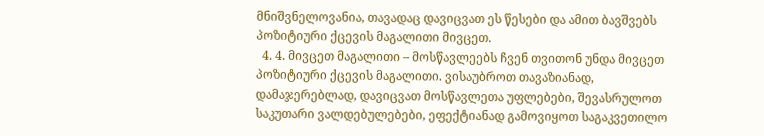მნიშვნელოვანია, თავადაც დავიცვათ ეს წესები და ამით ბავშვებს პოზიტიური ქცევის მაგალითი მივცეთ.
  4. 4. მივცეთ მაგალითი – მოსწავლეებს ჩვენ თვითონ უნდა მივცეთ პოზიტიური ქცევის მაგალითი. ვისაუბროთ თავაზიანად, დამაჯერებლად, დავიცვათ მოსწავლეთა უფლებები, შევასრულოთ საკუთარი ვალდებულებები, ეფექტიანად გამოვიყოთ საგაკვეთილო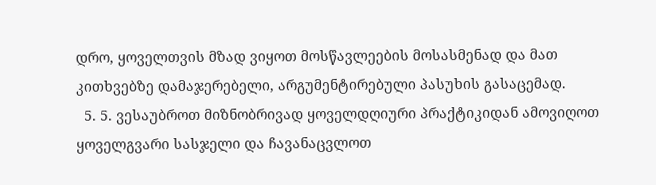დრო, ყოველთვის მზად ვიყოთ მოსწავლეების მოსასმენად და მათ კითხვებზე დამაჯერებელი, არგუმენტირებული პასუხის გასაცემად.
  5. 5. ვესაუბროთ მიზნობრივად ყოველდღიური პრაქტიკიდან ამოვიღოთ ყოველგვარი სასჯელი და ჩავანაცვლოთ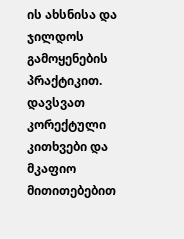ის ახსნისა და ჯილდოს გამოყენების პრაქტიკით. დავსვათ კორექტული კითხვები და მკაფიო მითითებებით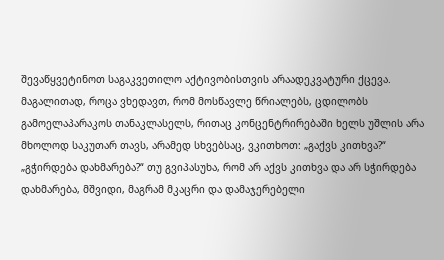შევაწყვეტინოთ საგაკვეთილო აქტივობისთვის არაადეკვატური ქცევა. მაგალითად, როცა ვხედავთ, რომ მოსწავლე წრიალებს, ცდილობს გამოელაპარაკოს თანაკლასელს, რითაც კონცენტრირებაში ხელს უშლის არა მხოლოდ საკუთარ თავს, არამედ სხვებსაც, ვკითხოთ: „გაქვს კითხვა?“ „გჭირდება დახმარება?“ თუ გვიპასუხა, რომ არ აქვს კითხვა და არ სჭირდება დახმარება, მშვიდი, მაგრამ მკაცრი და დამაჯერებელი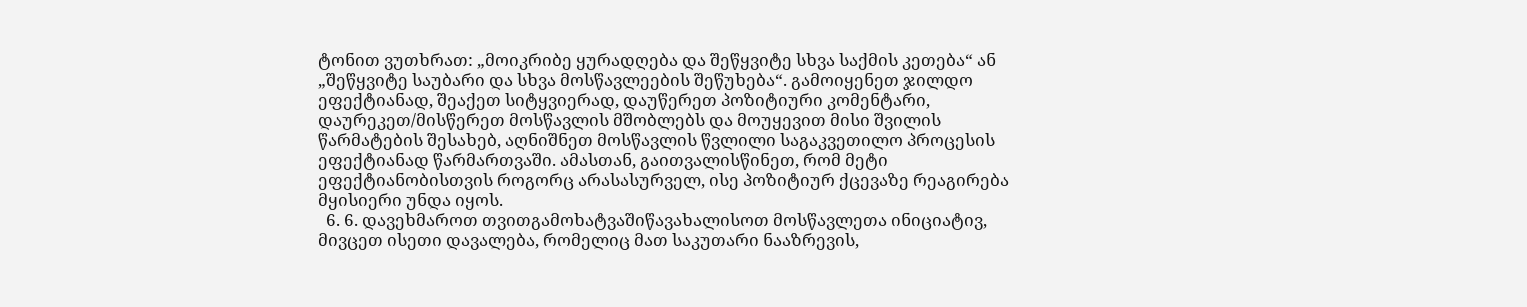ტონით ვუთხრათ: „მოიკრიბე ყურადღება და შეწყვიტე სხვა საქმის კეთება“ ან „შეწყვიტე საუბარი და სხვა მოსწავლეების შეწუხება“. გამოიყენეთ ჯილდო ეფექტიანად, შეაქეთ სიტყვიერად, დაუწერეთ პოზიტიური კომენტარი, დაურეკეთ/მისწერეთ მოსწავლის მშობლებს და მოუყევით მისი შვილის წარმატების შესახებ, აღნიშნეთ მოსწავლის წვლილი საგაკვეთილო პროცესის ეფექტიანად წარმართვაში. ამასთან, გაითვალისწინეთ, რომ მეტი ეფექტიანობისთვის როგორც არასასურველ, ისე პოზიტიურ ქცევაზე რეაგირება მყისიერი უნდა იყოს.
  6. 6. დავეხმაროთ თვითგამოხატვაშიწავახალისოთ მოსწავლეთა ინიციატივ, მივცეთ ისეთი დავალება, რომელიც მათ საკუთარი ნააზრევის,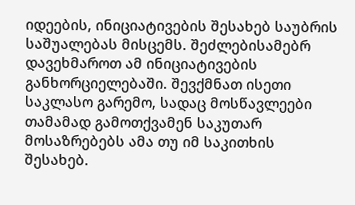იდეების, ინიციატივების შესახებ საუბრის საშუალებას მისცემს. შეძლებისამებრ დავეხმაროთ ამ ინიციატივების განხორციელებაში. შევქმნათ ისეთი საკლასო გარემო, სადაც მოსწავლეები თამამად გამოთქვამენ საკუთარ მოსაზრებებს ამა თუ იმ საკითხის შესახებ.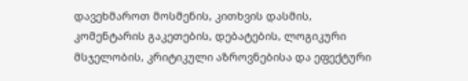დავეხმაროთ მოსმენის, კითხვის დასმის, კომენტარის გაკეთების, დებატების, ლოგიკური მსჯელობის, კრიტიკული აზროვნებისა და ეფექტური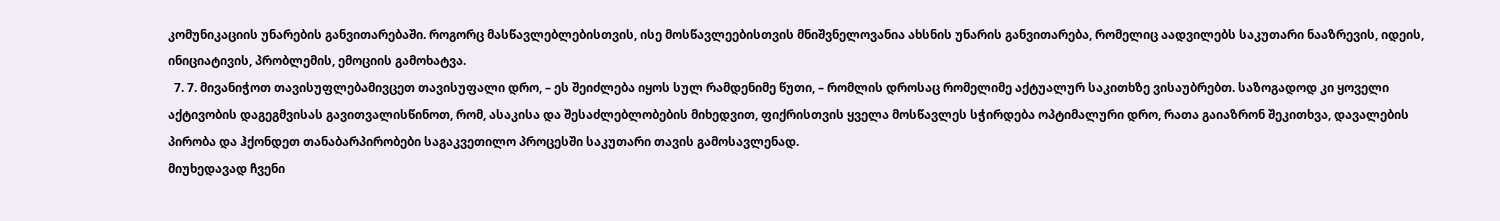კომუნიკაციის უნარების განვითარებაში. როგორც მასწავლებლებისთვის, ისე მოსწავლეებისთვის მნიშვნელოვანია ახსნის უნარის განვითარება, რომელიც აადვილებს საკუთარი ნააზრევის, იდეის, ინიციატივის, პრობლემის, ემოციის გამოხატვა.
  7. 7. მივანიჭოთ თავისუფლებამივცეთ თავისუფალი დრო, – ეს შეიძლება იყოს სულ რამდენიმე წუთი, – რომლის დროსაც რომელიმე აქტუალურ საკითხზე ვისაუბრებთ. საზოგადოდ კი ყოველი აქტივობის დაგეგმვისას გავითვალისწინოთ, რომ, ასაკისა და შესაძლებლობების მიხედვით, ფიქრისთვის ყველა მოსწავლეს სჭირდება ოპტიმალური დრო, რათა გაიაზრონ შეკითხვა, დავალების პირობა და ჰქონდეთ თანაბარპირობები საგაკვეთილო პროცესში საკუთარი თავის გამოსავლენად.
მიუხედავად ჩვენი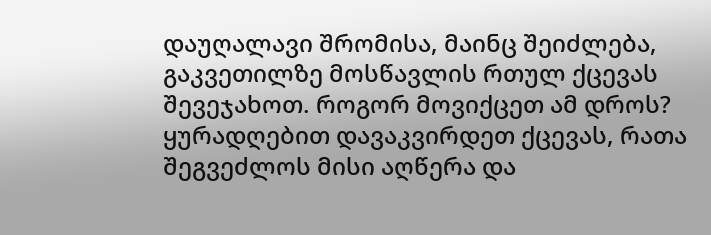დაუღალავი შრომისა, მაინც შეიძლება, გაკვეთილზე მოსწავლის რთულ ქცევას შევეჯახოთ. როგორ მოვიქცეთ ამ დროს?
ყურადღებით დავაკვირდეთ ქცევას, რათა შეგვეძლოს მისი აღწერა და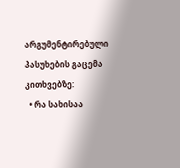არგუმენტირებული პასუხების გაცემა კითხვებზე:
  • რა სახისაა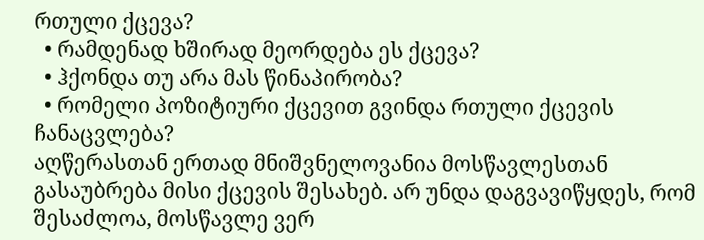რთული ქცევა?
  • რამდენად ხშირად მეორდება ეს ქცევა?
  • ჰქონდა თუ არა მას წინაპირობა?
  • რომელი პოზიტიური ქცევით გვინდა რთული ქცევის ჩანაცვლება?
აღწერასთან ერთად მნიშვნელოვანია მოსწავლესთან გასაუბრება მისი ქცევის შესახებ. არ უნდა დაგვავიწყდეს, რომ შესაძლოა, მოსწავლე ვერ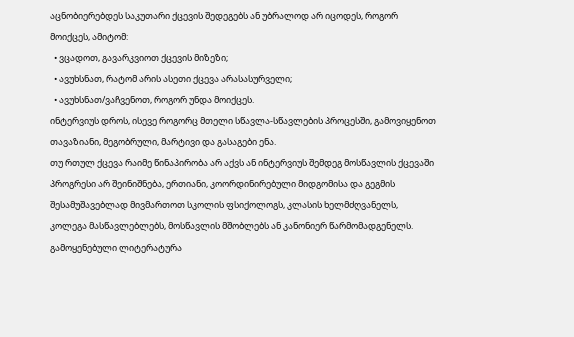აცნობიერებდეს საკუთარი ქცევის შედეგებს ან უბრალოდ არ იცოდეს, როგორ მოიქცეს, ამიტომ:
  • ვცადოთ, გავარკვიოთ ქცევის მიზეზი;
  • ავუხსნათ, რატომ არის ასეთი ქცევა არასასურველი;
  • ავუხსნათ/ვაჩვენოთ, როგორ უნდა მოიქცეს.
ინტერვიუს დროს, ისევე როგორც მთელი სწავლა-სწავლების პროცესში, გამოვიყენოთ თავაზიანი, მეგობრული, მარტივი და გასაგები ენა.
თუ რთულ ქცევა რაიმე წინაპირობა არ აქვს ან ინტერვიუს შემდეგ მოსწავლის ქცევაში პროგრესი არ შეინიშნება, ერთიანი, კოორდინირებული მიდგომისა და გეგმის შესამუშავებლად მივმართოთ სკოლის ფსიქოლოგს, კლასის ხელმძღვანელს, კოლეგა მასწავლებლებს, მოსწავლის მშობლებს ან კანონიერ წარმომადგენელს.
გამოყენებული ლიტერატურა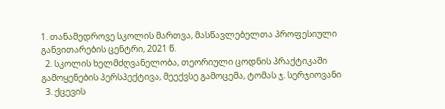1. თანამედროვე სკოლის მართვა, მასწავლებელთა პროფესიული განვითარების ცენტრი, 2021 წ.
  2. სკოლის ხელმძღვანელობა, თეორიული ცოდნის პრაქტიკაში გამოყენების პერსპექტივა, მეექვსე გამოცემა, ტომას ჯ. სერჯიოვანი
  3. ქცევის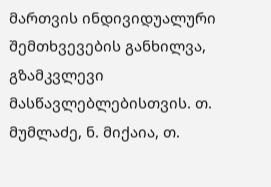მართვის ინდივიდუალური შემთხვევების განხილვა, გზამკვლევი მასწავლებლებისთვის. თ. მუმლაძე, ნ. მიქაია, თ.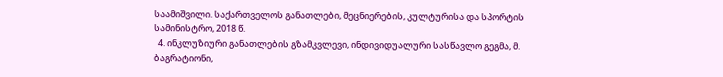საამიშვილი. საქართველოს განათლები, მეცნიერების, კულტურისა და სპორტის სამინისტრო, 2018 წ.
  4. ინკლუზიური განათლების გზამკვლევი, ინდივიდუალური სასწავლო გეგმა, მ. ბაგრატიონი,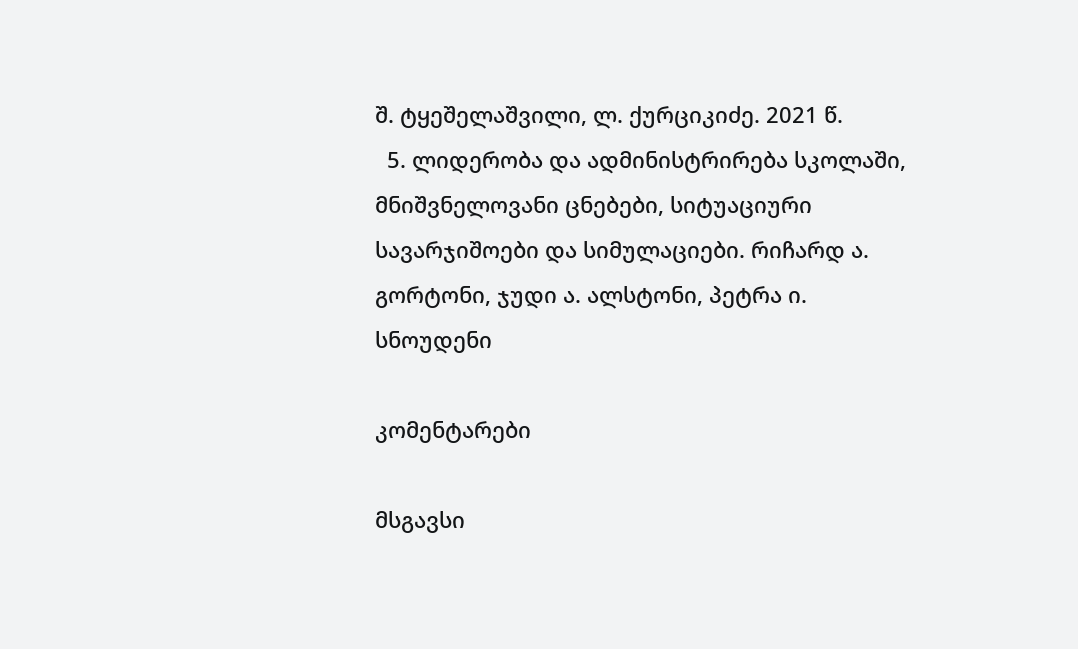შ. ტყეშელაშვილი, ლ. ქურციკიძე. 2021 წ.
  5. ლიდერობა და ადმინისტრირება სკოლაში, მნიშვნელოვანი ცნებები, სიტუაციური სავარჯიშოები და სიმულაციები. რიჩარდ ა. გორტონი, ჯუდი ა. ალსტონი, პეტრა ი. სნოუდენი

კომენტარები

მსგავსი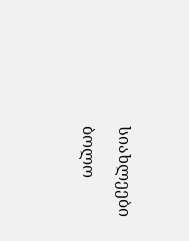სიახლეები

ბოლო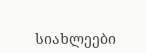სიახლეები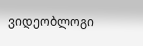ვიდეობლოგი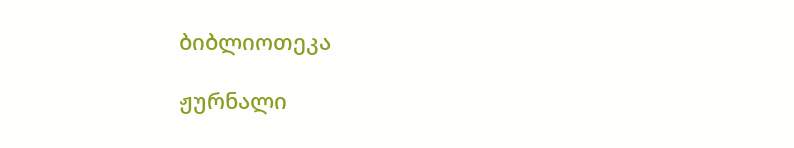ბიბლიოთეკა

ჟურნალი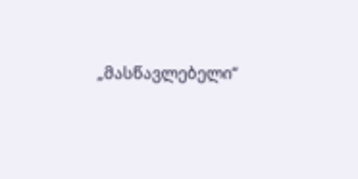„მასწავლებელი“